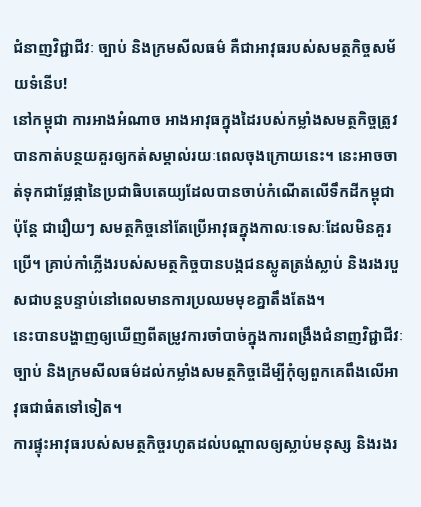ជំនាញវិជ្ជាជីវៈ ច្បាប់ និងក្រមសីលធម៌ គឺជាអាវុធរបស់សមត្ថកិច្ចសម័យទំនើប!
នៅកម្ពុជា ការអាងអំណាច អាងអាវុធក្នុងដៃរបស់កម្លាំងសមត្ថកិច្ចត្រូវបានកាត់បន្ថយគួរឲ្យកត់សម្គាល់រយៈពេលចុងក្រោយនេះ។ នេះអាចចាត់ទុកជាផ្លែផ្កានៃប្រជាធិបតេយ្យដែលបានចាប់កំណើតលើទឹកដីកម្ពុជា ប៉ុន្តែ ជារឿយៗ សមត្ថកិច្ចនៅតែប្រើអាវុធក្នុងកាលៈទេសៈដែលមិនគួរប្រើ។ គ្រាប់កាំភ្លើងរបស់សមត្ថកិច្ចបានបង្កជនស្លូតត្រង់ស្លាប់ និងរងរបួសជាបន្តបន្ទាប់នៅពេលមានការប្រឈមមុខគ្នាតឹងតែង។
នេះបានបង្ហាញឲ្យឃើញពីតម្រូវការចាំបាច់ក្នុងការពង្រឹងជំនាញវិជ្ជាជីវៈ ច្បាប់ និងក្រមសីលធម៌ដល់កម្លាំងសមត្ថកិច្ចដើម្បីកុំឲ្យពួកគេពឹងលើអាវុធជាធំតទៅទៀត។
ការផ្ទុះអាវុធរបស់សមត្ថកិច្ចរហូតដល់បណ្តាលឲ្យស្លាប់មនុស្ស និងរងរ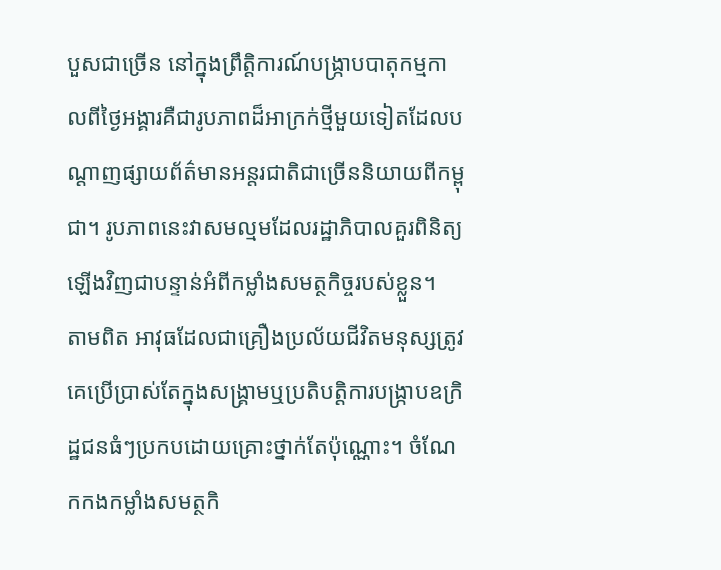បួសជាច្រើន នៅក្នុងព្រឹត្តិការណ៍បង្ក្រាបបាតុកម្មកាលពីថ្ងៃអង្គារគឺជារូបភាពដ៏អាក្រក់ថ្មីមួយទៀតដែលបណ្តាញផ្សាយព័ត៌មានអន្តរជាតិជាច្រើននិយាយពីកម្ពុជា។ រូបភាពនេះវាសមល្មមដែលរដ្ឋាភិបាលគួរពិនិត្យឡើងវិញជាបន្ទាន់អំពីកម្លាំងសមត្ថកិច្ចរបស់ខ្លួន។
តាមពិត អាវុធដែលជាគ្រឿងប្រល័យជីវិតមនុស្សត្រូវគេប្រើប្រាស់តែក្នុងសង្គ្រាមឬប្រតិបត្តិការបង្ក្រាបឧក្រិដ្ឋជនធំៗប្រកបដោយគ្រោះថ្នាក់តែប៉ុណ្ណោះ។ ចំណែកកងកម្លាំងសមត្ថកិ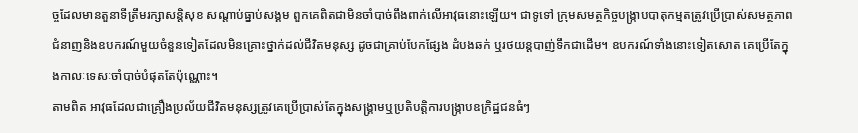ច្ចដែលមានតួនាទីត្រឹមរក្សាសន្តិសុខ សណ្តាប់ធ្នាប់សង្គម ពួកគេពិតជាមិនចាំបាច់ពឹងពាក់លើអាវុធនោះឡើយ។ ជាទូទៅ ក្រុមសមត្ថកិច្ចបង្ក្រាបបាតុកម្មតត្រូវប្រើប្រាស់សមត្ថភាពជំនាញនិងឧបករណ៍មួយចំនួនទៀតដែលមិនគ្រោះថ្នាក់ដល់ជីវិតមនុស្ស ដូចជាគ្រាប់បែកផ្សែង ដំបងឆក់ ឬរថយន្តបាញ់ទឹកជាដើម។ ឧបករណ៍ទាំងនោះទៀតសោត គេប្រើតែក្នុងកាលៈទេសៈចាំបាច់បំផុតតែប៉ុណ្ណោះ។
តាមពិត អាវុធដែលជាគ្រឿងប្រល័យជីវិតមនុស្សត្រូវគេប្រើប្រាស់តែក្នុងសង្គ្រាមឬប្រតិបត្តិការបង្ក្រាបឧក្រិដ្ឋជនធំៗ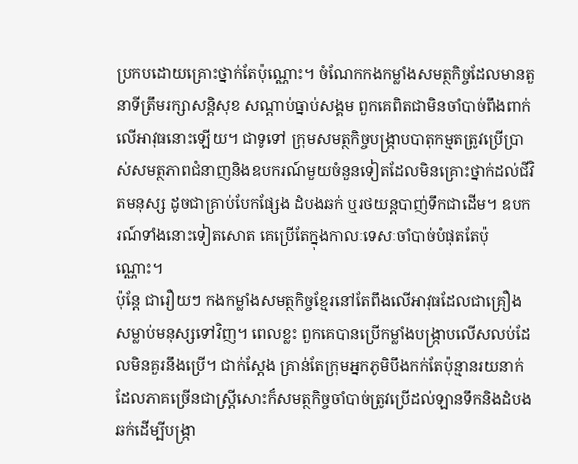ប្រកបដោយគ្រោះថ្នាក់តែប៉ុណ្ណោះ។ ចំណែកកងកម្លាំងសមត្ថកិច្ចដែលមានតួនាទីត្រឹមរក្សាសន្តិសុខ សណ្តាប់ធ្នាប់សង្គម ពួកគេពិតជាមិនចាំបាច់ពឹងពាក់លើអាវុធនោះឡើយ។ ជាទូទៅ ក្រុមសមត្ថកិច្ចបង្ក្រាបបាតុកម្មតត្រូវប្រើប្រាស់សមត្ថភាពជំនាញនិងឧបករណ៍មួយចំនួនទៀតដែលមិនគ្រោះថ្នាក់ដល់ជីវិតមនុស្ស ដូចជាគ្រាប់បែកផ្សែង ដំបងឆក់ ឬរថយន្តបាញ់ទឹកជាដើម។ ឧបករណ៍ទាំងនោះទៀតសោត គេប្រើតែក្នុងកាលៈទេសៈចាំបាច់បំផុតតែប៉ុណ្ណោះ។
ប៉ុន្តែ ជារឿយៗ កងកម្លាំងសមត្ថកិច្ចខ្មែរនៅតែពឹងលើអាវុធដែលជាគ្រឿងសម្លាប់មនុស្សទៅវិញ។ ពេលខ្លះ ពួកគេបានប្រើកម្លាំងបង្ក្រាបលើសលប់ដែលមិនគួរនឹងប្រើ។ ជាក់ស្តែង គ្រាន់តែក្រុមអ្នកភូមិបឹងកក់តែប៉ុន្មានរយនាក់ដែលភាគច្រើនជាស្ត្រីសោះក៏សមត្ថកិច្ចចាំបាច់ត្រូវប្រើដល់ឡានទឹកនិងដំបងឆក់ដើម្បីបង្ក្រា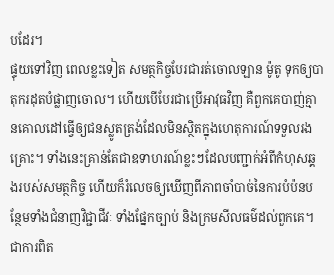បដែរ។
ផ្ទុយទៅវិញ ពេលខ្លះទៀត សមត្ថកិច្ចបែរជារត់ចោលឡាន ម៉ូតូ ទុកឲ្យបាតុករដុតបំផ្លាញចោល។ ហើយបើបែរជាប្រើអាវុធវិញ គឺពួកគេបាញ់គ្មានគោលដៅធ្វើឲ្យជនស្លូតត្រង់ដែលមិនស្ថិតក្នុងហេតុការណ៍ទទួលរងគ្រោះ។ ទាំងនេះគ្រាន់តែជាឧទាហរណ៍ខ្លះៗដែលបញ្ជាក់អំពីកំហុសឆ្គងរបស់សមត្ថកិច្ច ហើយក៏រំលេចឲ្យឃើញពីភាពចាំបាច់នៃការបំប៉នបន្ថែមទាំងជំនាញវិជ្ជាជីវៈ ទាំងផ្នែកច្បាប់ និងក្រមសីលធម៌ដល់ពួកគេ។
ជាការពិត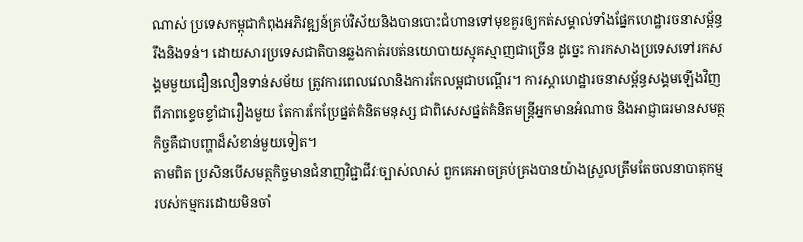ណាស់ ប្រទេសកម្ពុជាកំពុងអភិវឌ្ឍន៍គ្រប់វិស័យនិងបានបោះជំហានទៅមុខគួរឲ្យកត់សម្គាល់ទាំងផ្នែកហេដ្ឋារចនាសម្ព័ន្ធរឹងនិងទន់។ ដោយសារប្រទេសជាតិបានឆ្លងកាត់របត់នយោបាយស្មុគស្មាញជាច្រើន ដូច្នេះ ការកសាងប្រទេសទៅរកសង្គមមួយជឿនលឿនទាន់សម័យ ត្រូវការពេលវេលានិងការកែលម្អជាបណ្តើរ។ ការស្តាហេដ្ឋារចនាសម្ព័ន្ធសង្គមឡើងវិញពីភាពខ្ទេចខ្ទាំជារឿងមួយ តែការកែប្រែផ្នត់គំនិតមនុស្ស ជាពិសេសផ្នត់គំនិតមន្ត្រីអ្នកមានអំណាច និងអាជ្ញាធរមានសមត្ថកិច្ចគឺជាបញ្ហាដ៏សំខាន់មួយទៀត។
តាមពិត ប្រសិនបើសមត្ថកិច្ចមានជំនាញវិជ្ជាជីវៈច្បាស់លាស់ ពួកគេអាចគ្រប់គ្រងបានយ៉ាងស្រួលត្រឹមតែចលនាបាតុកម្មរបស់កម្មករដោយមិនចាំ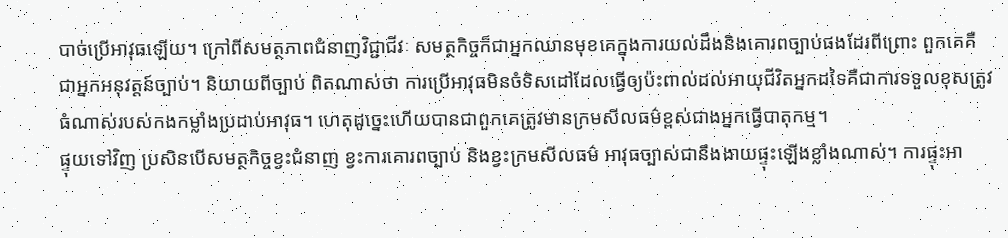បាច់ប្រើអាវុធឡើយ។ ក្រៅពីសមត្ថភាពជំនាញវិជ្ជាជីវៈ សមត្ថកិច្ចក៏ជាអ្នកឈានមុខគេក្នុងការយល់ដឹងនិងគោរពច្បាប់ផងដែរពីព្រោះ ពួកគេគឺជាអ្នកអនុវត្តន៍ច្បាប់។ និយាយពីច្បាប់ ពិតណាស់ថា ការប្រើអាវុធមិនចំទិសដៅដែលធ្វើឲ្យប៉ះពាល់ដល់អាយុជីវិតអ្នកដទៃគឺជាការទទួលខុសត្រូវធំណាស់របស់កងកម្លាំងប្រដាប់អាវុធ។ ហេតុដូច្នេះហើយបានជាពួកគេត្រូវមានក្រមសីលធម៌ខ្ពស់ជាងអ្នកធ្វើបាតុកម្ម។
ផ្ទុយទៅវិញ ប្រសិនបើសមត្ថកិច្ចខ្វះជំនាញ ខ្វះការគោរពច្បាប់ និងខ្វះក្រមសីលធម៌ អាវុធច្បាស់ជានឹងងាយផ្ទុះឡើងខ្លាំងណាស់។ ការផ្ទុះអា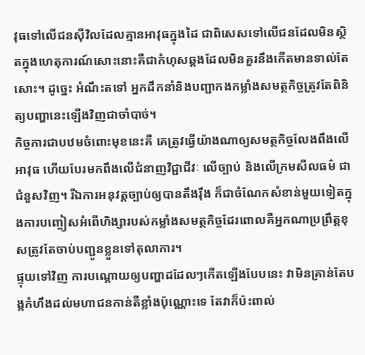វុធទៅលើជនស៊ីវិលដែលគ្មានអាវុធក្នុងដៃ ជាពិសេសទៅលើជនដែលមិនស្ថិតក្នុងហេតុការណ៍សោះនោះគឺជាកំហុសឆ្គងដែលមិនគួរនឹងកើតមានទាល់តែសោះ។ ដូច្នេះ អំណឹះតទៅ អ្នកដឹកនាំនិងបញ្ជាកងកម្លាំងសមត្ថកិច្ចត្រូវតែពិនិត្យបញ្ហានេះឡើងវិញជាចាំបាច់។
កិច្ចការជាបឋមចំពោះមុខនេះគឺ គេត្រូវធ្វើយ៉ាងណាឲ្យសមត្ថកិច្ចលែងពឹងលើអាវុធ ហើយបែរមកពឹងលើជំនាញវិជ្ជាជីវៈ លើច្បាប់ និងលើក្រមសីលធម៌ ជាជំនួសវិញ។ រីឯការអនុវត្តច្បាប់ឲ្យបានតឹងរ៉ឹង ក៏ជាចំណែកសំខាន់មួយទៀតក្នុងការបញ្ចៀសអំពើហិង្សារបស់កម្លាំងសមត្ថកិច្ចដែរពោលគឺអ្នកណាប្រព្រឹត្តខុសត្រូវតែចាប់បញ្ជូនខ្លួនទៅតុលាការ។
ផ្ទុយទៅវិញ ការបណ្តោយឲ្យបញ្ហាដដែលៗកើតឡើងបែបនេះ វាមិនគ្រាន់តែបង្កកំហឹងដល់មហាជនកាន់តឺខ្លាំងប៉ុណ្ណោះទេ តែវាក៏ប៉ះពាល់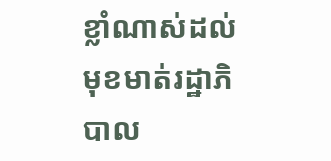ខ្លាំណាស់ដល់មុខមាត់រដ្ឋាភិបាល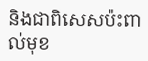និងជាពិសេសប៉ះពាល់មុខ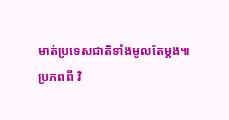មាត់ប្រទេសជាតិទាំងមូលតែម្តង៕
ប្រភពពី វិ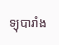ទ្យុបារាំង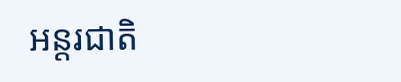អន្តរជាតិ